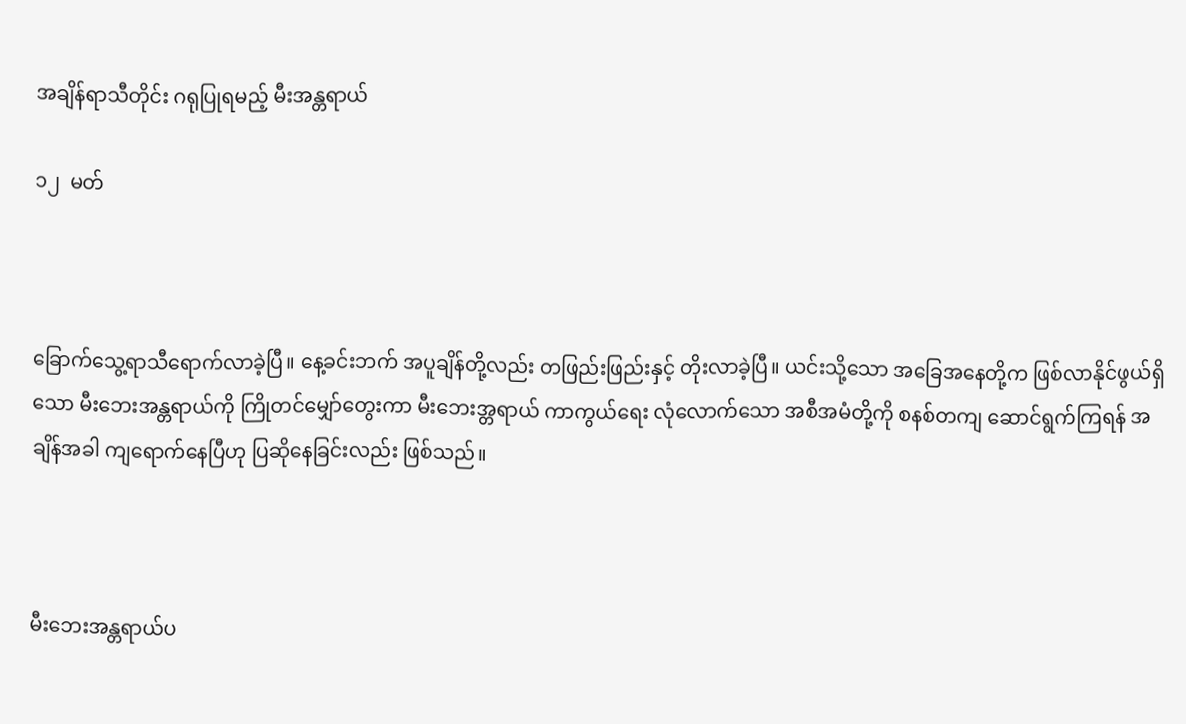အချိန်ရာသီတိုင်း ဂရုပြုရမည့် မီးအန္တရာယ်

၁၂  မတ်



ခြောက်သွေ့ရာသီရောက်လာခဲ့ပြီ။ နေ့ခင်းဘက် အပူချိန်တို့လည်း တဖြည်းဖြည်းနှင့် တိုးလာခဲ့ပြီ။ ယင်းသို့သော အခြေအနေတို့က ဖြစ်လာနိုင်ဖွယ်ရှိသော မီးဘေးအန္တရာယ်ကို ကြိုတင်မျှော်တွေးကာ မီးဘေးအ္တရာယ် ကာကွယ်ရေး လုံလောက်သော အစီအမံတို့ကို စနစ်တကျ ဆောင်ရွက်ကြရန် အချိန်အခါ ကျရောက်နေပြီဟု ပြဆိုနေခြင်းလည်း ဖြစ်သည်။



မီးဘေးအန္တရာယ်ပ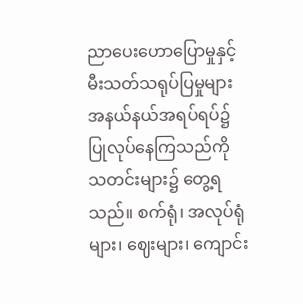ညာပေးဟောပြောမှုနှင့် မီးသတ်သရုပ်ပြမှုများ အနယ်နယ်အရပ်ရပ်၌ ပြုလုပ်နေကြသည်ကို သတင်းများ၌ တွေ့ရသည်။ စက်ရုံ၊ အလုပ်ရုံများ၊ ဈေးများ၊ ကျောင်း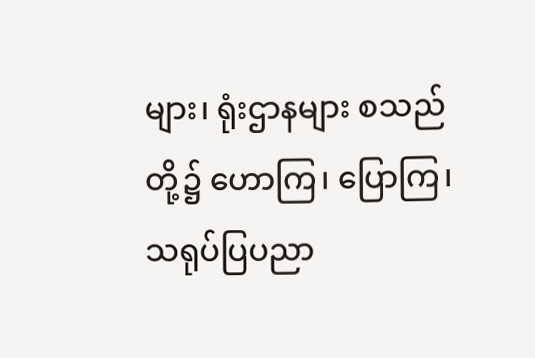များ၊ ရုံးဌာနများ စသည်တို့၌ ဟောကြ၊ ပြောကြ၊ သရုပ်ပြပညာ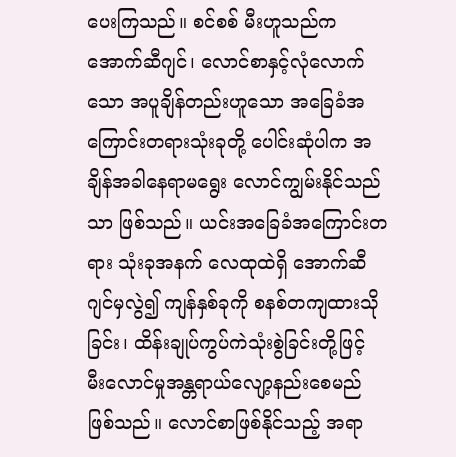ပေးကြသည်။ စင်စစ် မီးဟူသည်က အောက်ဆီဂျင်၊ လောင်စာနှင့်လုံလောက်သော အပူချိန်တည်းဟူသော အခြေခံအကြောင်းတရားသုံးခုတို့ ပေါင်းဆုံပါက အချိန်အခါနေရာမရွေး လောင်ကျွမ်းနိုင်သည်သာ ဖြစ်သည်။ ယင်းအခြေခံအကြောင်းတရား သုံးခုအနက် လေထုထဲရှိ အောက်ဆီဂျင်မှလွဲ၍ ကျန်နှစ်ခုကို စနစ်တကျထားသိုခြင်း၊ ထိန်းချုပ်ကွပ်ကဲသုံးစွဲခြင်းတို့ဖြင့် မီးလောင်မှုအန္တရာယ်လျော့နည်းစေမည် ဖြစ်သည်။ လောင်စာဖြစ်နိုင်သည့် အရာ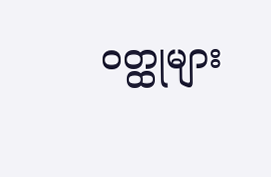ဝတ္ထုများ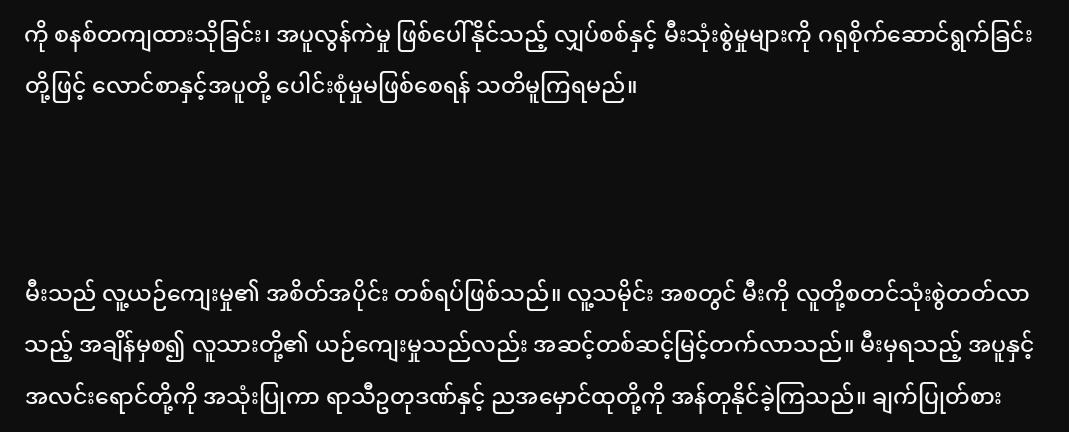ကို စနစ်တကျထားသိုခြင်း၊ အပူလွန်ကဲမှု ဖြစ်ပေါ်နိုင်သည့် လျှပ်စစ်နှင့် မီးသုံးစွဲမှုများကို ဂရုစိုက်ဆောင်ရွက်ခြင်းတို့ဖြင့် လောင်စာနှင့်အပူတို့ ပေါင်းစုံမှုမဖြစ်စေရန် သတိမူကြရမည်။



မီးသည် လူ့ယဉ်ကျေးမှု၏ အစိတ်အပိုင်း တစ်ရပ်ဖြစ်သည်။ လူ့သမိုင်း အစတွင် မီးကို လူတို့စတင်သုံးစွဲတတ်လာသည့် အချိန်မှစ၍ လူသားတို့၏ ယဉ်ကျေးမှုသည်လည်း အဆင့်တစ်ဆင့်မြင့်တက်လာသည်။ မီးမှရသည့် အပူနှင့် အလင်းရောင်တို့ကို အသုံးပြုကာ ရာသီဥတုဒဏ်နှင့် ညအမှောင်ထုတို့ကို အန်တုနိုင်ခဲ့ကြသည်။ ချက်ပြုတ်စား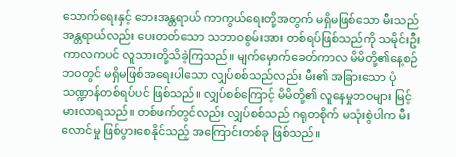သောက်ရေးနှင့် ဘေးအန္တရာယ် ကာကွယ်ရေးတို့အတွက် မရှိမဖြစ်သော မီးသည် အန္တရာယ်လည်း ပေးတတ်သော သဘာဝစွမ်းအား တစ်ရပ်ဖြစ်သည်ကို သမိုင်းဦးကာလကပင် လူသားတို့သိခဲ့ကြသည်။ မျက်မှောက်ခေတ်ကာလ မိမိတို့၏နေ့စဉ်ဘဝတွင် မရှိမဖြစ်အရေးပါသော လျှပ်စစ်သည်လည်း မီး၏ အခြားသော ပုံသဏ္ဍာန်တစ်ရပ်ပင် ဖြစ်သည်။ လျှပ်စစ်ကြောင့် မိမိတို့၏ လူနေမှုဘဝများ မြင့်မားလာရသည်။ တစ်ဖက်တွင်လည်း လျှပ်စစ်သည် ဂရုတစိုက် မသုံးစွဲပါက မီးလောင်မှု ဖြစ်ပွားစေနိုင်သည့် အကြောင်းတစ်ခု ဖြစ်သည်။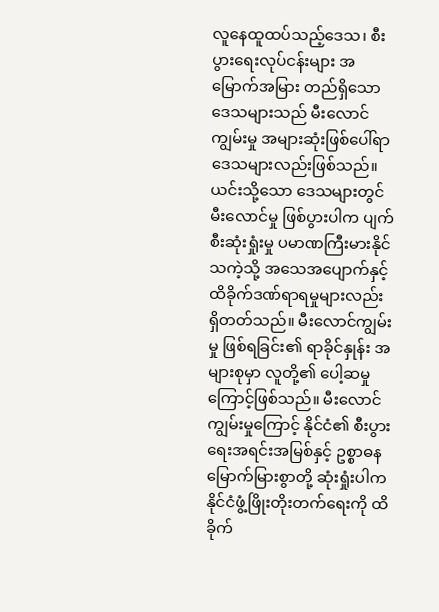လူနေထူထပ်သည့်ဒေသ၊ စီးပွားရေးလုပ်ငန်းများ အမြောက်အမြား တည်ရှိသော ဒေသများသည် မီးလောင်ကျွမ်းမှု အများဆုံးဖြစ်ပေါ်ရာ ဒေသများလည်းဖြစ်သည်။ ယင်းသို့သော ဒေသများတွင် မီးလောင်မှု ဖြစ်ပွားပါက ပျက်စီးဆုံးရှုံးမှု ပမာဏကြီးမားနိုင်သကဲ့သို့ အသေအပျောက်နှင့် ထိခိုက်ဒဏ်ရာရမှုများလည်း ရှိတတ်သည်။ မီးလောင်ကျွမ်းမှု ဖြစ်ရခြင်း၏ ရာခိုင်နှုန်း အများစုမှာ လူတို့၏ ပေါ့ဆမှုကြောင့်ဖြစ်သည်။ မီးလောင်ကျွမ်းမှုကြောင့် နိုင်ငံ၏ စီးပွားရေးအရင်းအမြစ်နှင့် ဥစ္စာဓန မြောက်မြားစွာတို့ ဆုံးရှုံးပါက နိုင်ငံဖွံ့ဖြိုးတိုးတက်ရေးကို ထိခိုက်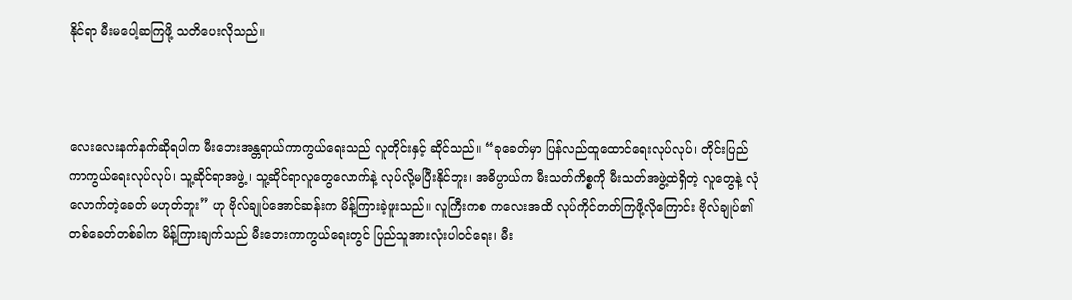နိုင်ရာ မီးမပေါ့ဆကြဖို့ သတိပေးလိုသည်။



လေးလေးနက်နက်ဆိုရပါက မီးဘေးအန္တရာယ်ကာကွယ်ရေးသည် လူတိုင်းနှင့် ဆိုင်သည်။ “ခုခေတ်မှာ ပြန်လည်ထူထောင်ရေးလုပ်လုပ်၊ တိုင်းပြည် ကာကွယ်ရေးလုပ်လုပ်၊ သူ့ဆိုင်ရာအဖွဲ့ ၊ သူ့ဆိုင်ရာလူတွေလောက်နဲ့ လုပ်လို့မပြီးနိုင်ဘူး၊ အဓိပ္ပာယ်က မီးသတ်ကိစ္စကို မီးသတ်အဖွဲ့ထဲရှိတဲ့ လူတွေနဲ့ လုံလောက်တဲ့ခေတ် မဟုတ်ဘူး” ဟု ဗိုလ်ချုပ်အောင်ဆန်းက မိန့်ကြားခဲ့ဖူးသည်။ လူကြီးကစ ကလေးအထိ လုပ်ကိုင်တတ်ကြဖို့လိုကြောင်း ဗိုလ်ချုပ်၏ တစ်ခေတ်တစ်ခါက မိန့်ကြားချက်သည် မီးဘေးကာကွယ်ရေးတွင် ပြည်သူအားလုံးပါဝင်ရေး၊ မီး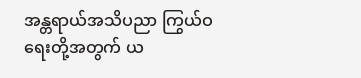အန္တရာယ်အသိပညာ ကြွယ်ဝရေးတို့အတွက် ယ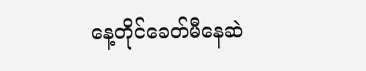နေ့တိုင်ခေတ်မီနေဆဲ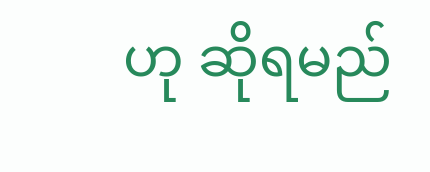ဟု ဆိုရမည်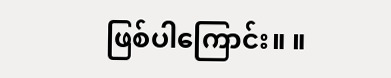ဖြစ်ပါကြောင်း။ ။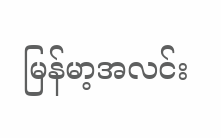မြန်မာ့အလင်း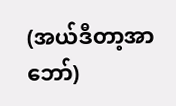(အယ်ဒီတာ့အာဘော်)